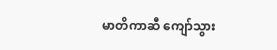မာတိကာဆီ ကျော်သွား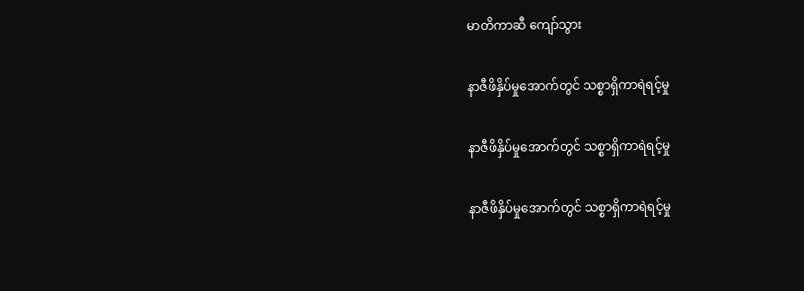မာတိကာဆီ ကျော်သွား

နာဇီဖိနှိပ်မှုအောက်တွင် သစ္စာရှိကာရဲရင့်မှု

နာဇီဖိနှိပ်မှုအောက်တွင် သစ္စာရှိကာရဲရင့်မှု

နာဇီဖိနှိပ်မှုအောက်တွင် သစ္စာရှိကာရဲရင့်မှု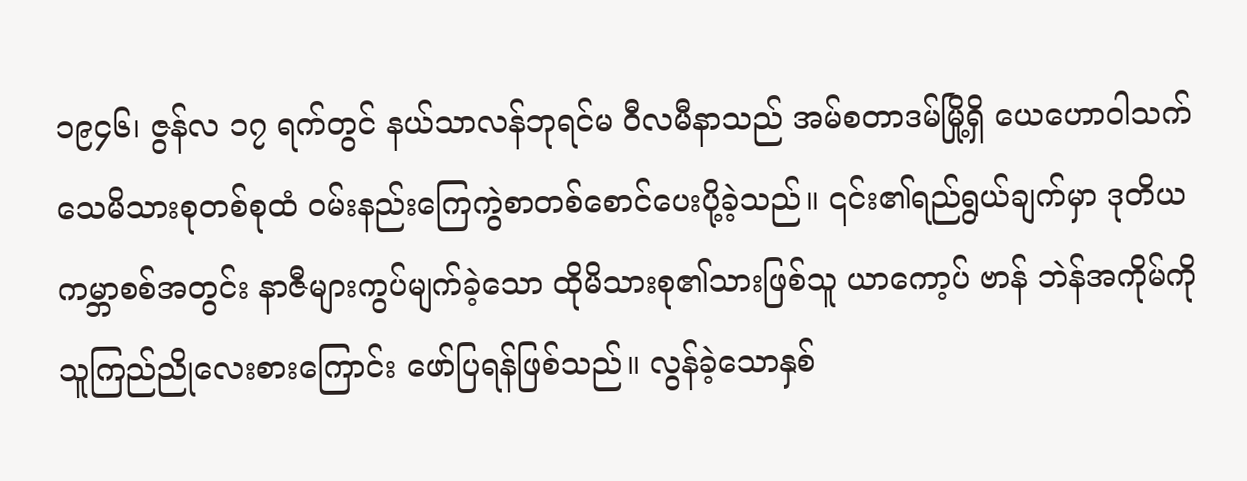၁၉၄၆၊ ဇွန်လ ၁၇ ရက်တွင် နယ်သာလန်ဘုရင်မ ဝီလမီနာသည် အမ်စတာဒမ်မြို့ရှိ ယေဟောဝါသက်သေမိသားစုတစ်စုထံ ဝမ်းနည်းကြေကွဲစာတစ်စောင်ပေးပို့ခဲ့သည်။ ၎င်း၏ရည်ရွယ်ချက်မှာ ဒုတိယကမ္ဘာစစ်အတွင်း နာဇီများကွပ်မျက်ခဲ့သော ထိုမိသားစု၏သားဖြစ်သူ ယာကော့ပ် ဗာန် ဘဲန်အကိုမ်ကို သူကြည်ညိုလေးစားကြောင်း ဖော်ပြရန်ဖြစ်သည်။ လွန်ခဲ့သောနှစ်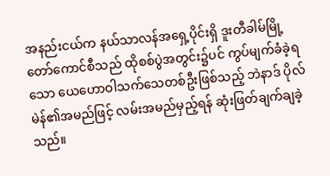အနည်းငယ်က နယ်သာလန်အရှေ့ပိုင်းရှိ ဒူးတီခါမ်မြို့တော်ကောင်စီသည် ထိုစစ်ပွဲအတွင်း၌ပင် ကွပ်မျက်ခံခဲ့ရသော ယေဟောဝါသက်သေတစ်ဦးဖြစ်သည့် ဘဲနာဒ် ပိုလ်မဲန်၏အမည်ဖြင့် လမ်းအမည်မှည့်ရန် ဆုံးဖြတ်ချက်ချခဲ့သည်။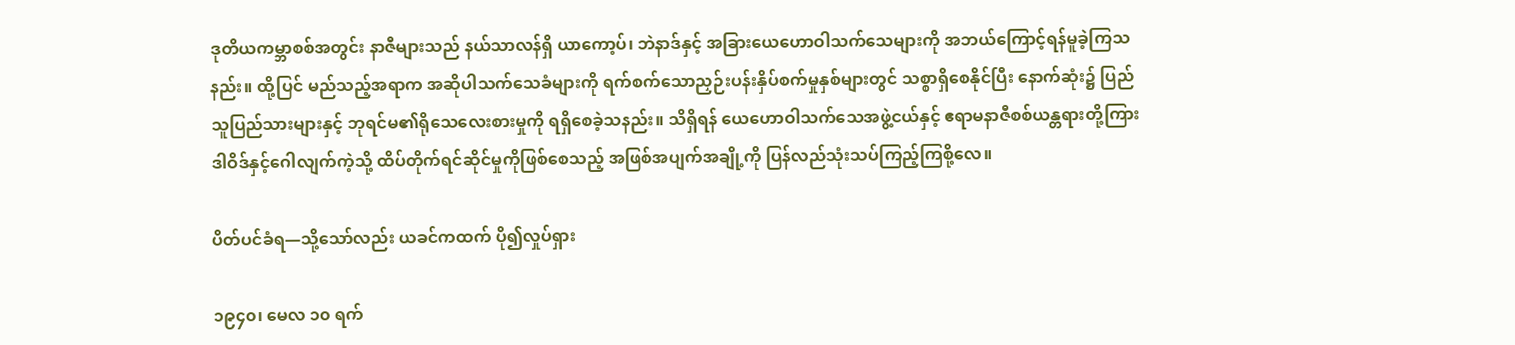ဒုတိယကမ္ဘာစစ်အတွင်း နာဇီများသည် နယ်သာလန်ရှိ ယာကော့ပ်၊ ဘဲနာဒ်နှင့် အခြားယေဟောဝါသက်သေများကို အဘယ်ကြောင့်ရန်မူခဲ့ကြသနည်း။ ထို့ပြင် မည်သည့်အရာက အဆိုပါသက်သေခံများကို ရက်စက်သောညှဉ်းပန်းနှိပ်စက်မှုနှစ်များတွင် သစ္စာရှိစေနိုင်ပြီး နောက်ဆုံး၌ ပြည်သူပြည်သားများနှင့် ဘုရင်မ၏ရိုသေလေးစားမှုကို ရရှိစေခဲ့သနည်း။ သိရှိရန် ယေဟောဝါသက်သေအဖွဲ့ငယ်နှင့် ဧရာမနာဇီစစ်ယန္တရားတို့ကြား ဒါဝိဒ်နှင့်ဂေါလျက်ကဲ့သို့ ထိပ်တိုက်ရင်ဆိုင်မှုကိုဖြစ်စေသည့် အဖြစ်အပျက်အချို့ကို ပြန်လည်သုံးသပ်ကြည့်ကြစို့လေ။

ပိတ်ပင်ခံရ—သို့သော်လည်း ယခင်ကထက် ပို၍လှုပ်ရှား

၁၉၄၀၊ မေလ ၁၀ ရက်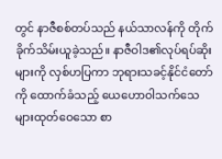တွင် နာဇီစစ်တပ်သည် နယ်သာလန်ကို တိုက်ခိုက်သိမ်းယူခဲ့သည်။ နာဇီဝါဒ၏လုပ်ရပ်ဆိုးများကို လှစ်ဟပြကာ ဘုရားသခင့်နိုင်ငံတော်ကို ထောက်ခံသည့် ယေဟောဝါသက်သေများထုတ်ဝေသော စာ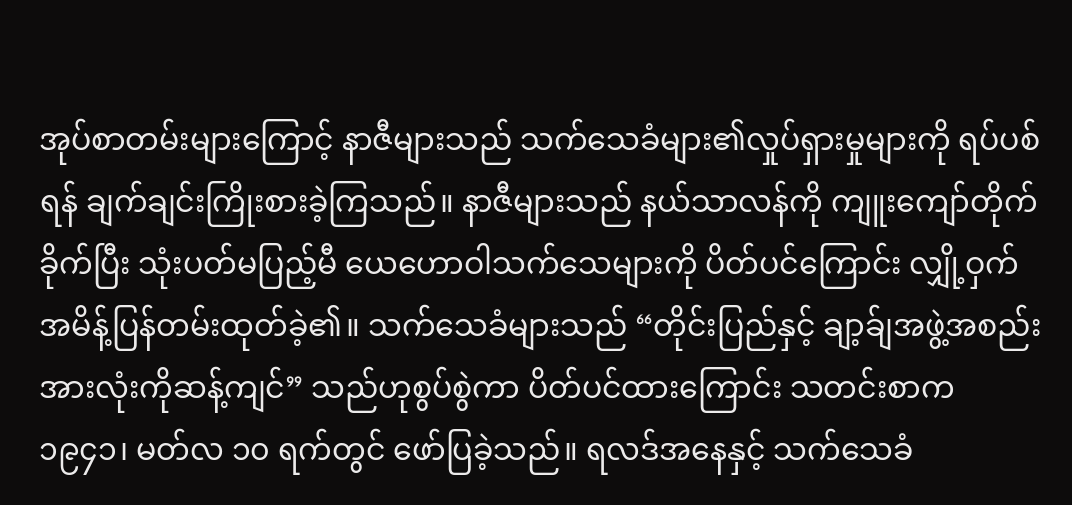အုပ်စာတမ်းများကြောင့် နာဇီများသည် သက်သေခံများ၏လှုပ်ရှားမှုများကို ရပ်ပစ်ရန် ချက်ချင်းကြိုးစားခဲ့ကြသည်။ နာဇီများသည် နယ်သာလန်ကို ကျူးကျော်တိုက်ခိုက်ပြီး သုံးပတ်မပြည့်မီ ယေဟောဝါသက်သေများကို ပိတ်ပင်ကြောင်း လျှို့ဝှက်အမိန့်ပြန်တမ်းထုတ်ခဲ့၏။ သက်သေခံများသည် “တိုင်းပြည်နှင့် ချာ့ခ်ျအဖွဲ့အစည်းအားလုံးကိုဆန့်ကျင်” သည်ဟုစွပ်စွဲကာ ပိတ်ပင်ထားကြောင်း သတင်းစာက ၁၉၄၁၊ မတ်လ ၁၀ ရက်တွင် ဖော်ပြခဲ့သည်။ ရလဒ်အနေနှင့် သက်သေခံ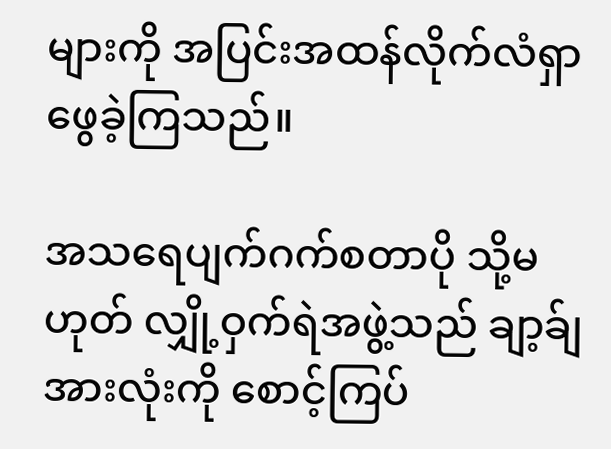များကို အပြင်းအထန်လိုက်လံရှာဖွေခဲ့ကြသည်။

အသရေပျက်ဂက်စတာပို သို့မဟုတ် လျှို့ဝှက်ရဲအဖွဲ့သည် ချာ့ခ်ျအားလုံးကို စောင့်ကြပ်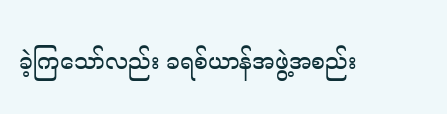ခဲ့ကြသော်လည်း ခရစ်ယာန်အဖွဲ့အစည်း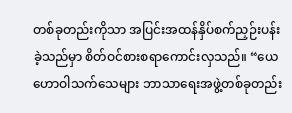တစ်ခုတည်းကိုသာ အပြင်းအထန်နှိပ်စက်ညှဉ်းပန်းခဲ့သည်မှာ စိတ်ဝင်စားစရာကောင်းလှသည်။ “ယေဟောဝါသက်သေများ ဘာသာရေးအဖွဲ့တစ်ခုတည်း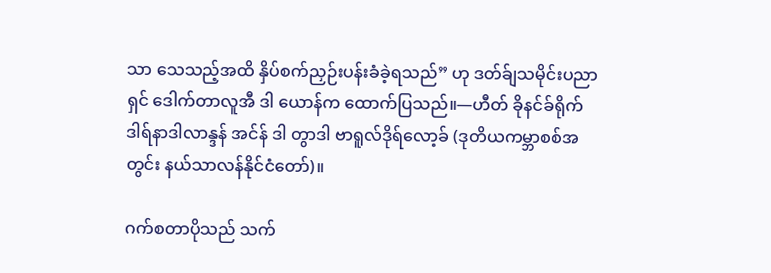သာ သေသည့်အထိ နှိပ်စက်ညှဉ်းပန်းခံခဲ့ရသည်” ဟု ဒတ်ခ်ျသမိုင်းပညာရှင် ဒေါက်တာလူအီ ဒါ ယောန်က ထောက်ပြသည်။—ဟီတ် ခိုနင်ခ်ရိုက် ဒါရ်နာဒါလာန္ဒန် အင်န် ဒါ တွာဒါ ဗာရူလ်ဒိုရ်လော့ခ် (ဒုတိယကမ္ဘာစစ်အတွင်း နယ်သာလန်နိုင်ငံတော်)။

ဂက်စတာပိုသည် သက်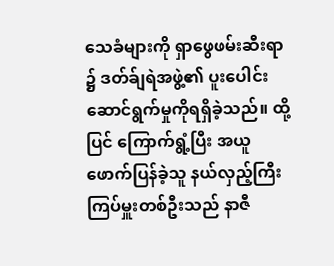သေခံများကို ရှာဖွေဖမ်းဆီးရာ၌ ဒတ်ခ်ျရဲအဖွဲ့၏ ပူးပေါင်းဆောင်ရွက်မှုကိုရရှိခဲ့သည်။ ထို့ပြင် ကြောက်ရွံ့ပြီး အယူဖောက်ပြန်ခဲ့သူ နယ်လှည့်ကြီးကြပ်မှူးတစ်ဦးသည် နာဇီ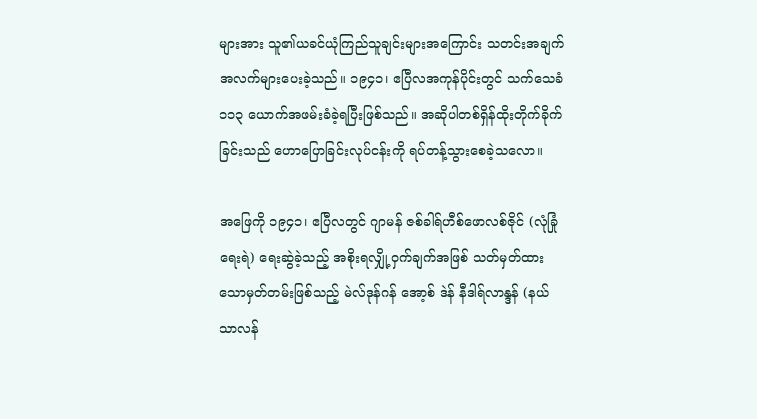များအား သူ၏ယခင်ယုံကြည်သူချင်းများအကြောင်း သတင်းအချက်အလက်များပေးခဲ့သည်။ ၁၉၄၁၊ ဧပြီလအကုန်ပိုင်းတွင် သက်သေခံ ၁၁၃ ယောက်အဖမ်းခံခဲ့ရပြီးဖြစ်သည်။ အဆိုပါတစ်ရှိန်ထိုးတိုက်ခိုက်ခြင်းသည် ဟောပြောခြင်းလုပ်ငန်းကို ရပ်တန့်သွားစေခဲ့သလော။

အဖြေကို ၁၉၄၁၊ ဧပြီလတွင် ဂျာမန် ဇစ်ခါရ်ဟီစ်ဖောလစ်ဇိုင် (လုံခြုံရေးရဲ) ရေးဆွဲခဲ့သည့် အစိုးရလျှို့ဝှက်ချက်အဖြစ် သတ်မှတ်ထားသောမှတ်တမ်းဖြစ်သည့် မဲလ်ဒုန်ဂန် အော့စ် ဒဲန် နီဒါရ်လာန္ဒန် (နယ်သာလန်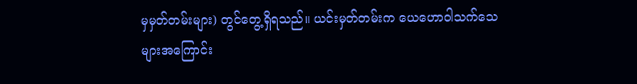မှမှတ်တမ်းများ) တွင်တွေ့ရှိရသည်။ ယင်းမှတ်တမ်းက ယေဟောဝါသက်သေများအကြောင်း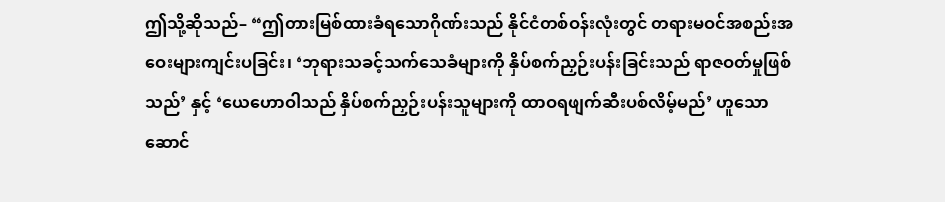ဤသို့ဆိုသည်– “ဤတားမြစ်ထားခံရသောဂိုဏ်းသည် နိုင်ငံတစ်ဝန်းလုံးတွင် တရားမဝင်အစည်းအဝေးများကျင်းပခြင်း၊ ‘ဘုရားသခင့်သက်သေခံများကို နှိပ်စက်ညှဉ်းပန်းခြင်းသည် ရာဇဝတ်မှုဖြစ်သည်’ နှင့် ‘ယေဟောဝါသည် နှိပ်စက်ညှဉ်းပန်းသူများကို ထာဝရဖျက်ဆီးပစ်လိမ့်မည်’ ဟူသော ဆောင်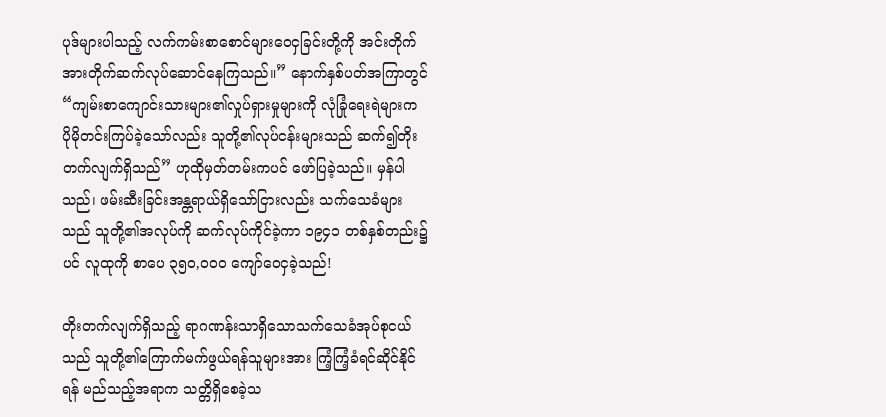ပုဒ်များပါသည့် လက်ကမ်းစာစောင်များဝေငှခြင်းတို့ကို အင်းတိုက်အားတိုက်ဆက်လုပ်ဆောင်နေကြသည်။” နောက်နှစ်ပတ်အကြာတွင် “ကျမ်းစာကျောင်းသားများ၏လှုပ်ရှားမှုများကို လုံခြုံရေးရဲများက ပိုမိုတင်းကြပ်ခဲ့သော်လည်း သူတို့၏လုပ်ငန်းများသည် ဆက်၍တိုးတက်လျက်ရှိသည်” ဟုထိုမှတ်တမ်းကပင် ဖော်ပြခဲ့သည်။ မှန်ပါသည်၊ ဖမ်းဆီးခြင်းအန္တရာယ်ရှိသော်ငြားလည်း သက်သေခံများသည် သူတို့၏အလုပ်ကို ဆက်လုပ်ကိုင်ခဲ့ကာ ၁၉၄၁ တစ်နှစ်တည်း၌ပင် လူထုကို စာပေ ၃၅၀,၀၀၀ ကျော်ဝေငှခဲ့သည်!

တိုးတက်လျက်ရှိသည့် ရာဂဏန်းသာရှိသောသက်သေခံအုပ်စုငယ်သည် သူတို့၏ကြောက်မက်ဖွယ်ရန်သူများအား ကြံ့ကြံ့ခံရင်ဆိုင်နိုင်ရန် မည်သည့်အရာက သတ္တိရှိစေခဲ့သ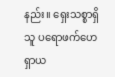နည်း။ ရှေးသစ္စာရှိသူ ပရောဖက်ဟေရှာယ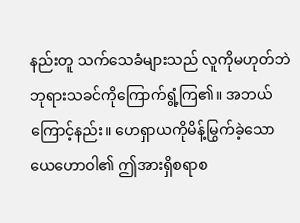နည်းတူ သက်သေခံများသည် လူကိုမဟုတ်ဘဲ ဘုရားသခင်ကိုကြောက်ရွံ့ကြ၏။ အဘယ်ကြောင့်နည်း။ ဟေရှာယကိုမိန့်မြွက်ခဲ့သော ယေဟောဝါ၏ ဤအားရှိစရာစ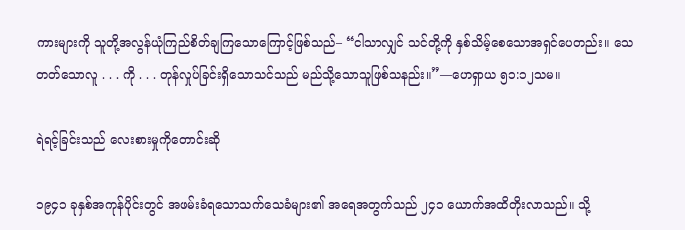ကားများကို သူတို့အလွန်ယုံကြည်စိတ်ချကြသောကြောင့်ဖြစ်သည်– “ငါသာလျှင် သင်တို့ကို နှစ်သိမ့်စေသောအရှင်ပေတည်း။ သေတတ်သောလူ . . . ကို . . . တုန်လှုပ်ခြင်းရှိသောသင်သည် မည်သို့သောသူဖြစ်သနည်း။”—ဟေရှာယ ၅၁:၁၂သမ။

ရဲရင့်ခြင်းသည် လေးစားမှုကိုတောင်းဆို

၁၉၄၁ ခုနှစ်အကုန်ပိုင်းတွင် အဖမ်းခံရသောသက်သေခံများ၏ အရေအတွက်သည် ၂၄၁ ယောက်အထိတိုးလာသည်။ သို့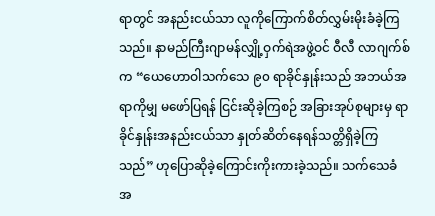ရာတွင် အနည်းငယ်သာ လူကိုကြောက်စိတ်လွှမ်းမိုးခံခဲ့ကြသည်။ နာမည်ကြီးဂျာမန်လျှို့ဝှက်ရဲအဖွဲ့ဝင် ဝီလီ လာဂျက်စ်က “ယေဟောဝါသက်သေ ၉၀ ရာခိုင်နှုန်းသည် အဘယ်အရာကိုမျှ မဖော်ပြရန် ငြင်းဆိုခဲ့ကြစဉ် အခြားအုပ်စုများမှ ရာခိုင်နှုန်းအနည်းငယ်သာ နှုတ်ဆိတ်နေရန်သတ္တိရှိခဲ့ကြသည်” ဟုပြောဆိုခဲ့ကြောင်းကိုးကားခဲ့သည်။ သက်သေခံအ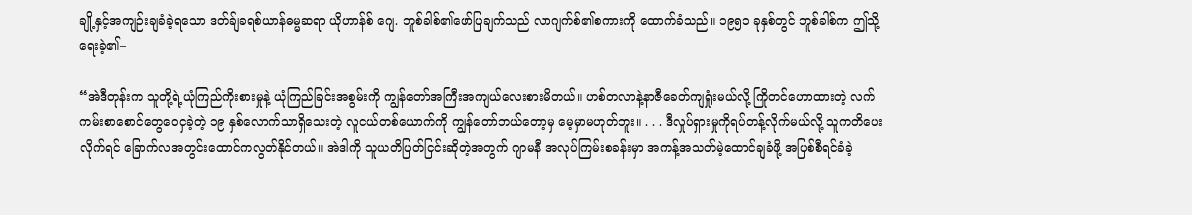ချို့နှင့်အကျဉ်းချခံခဲ့ရသော ဒတ်ခ်ျခရစ်ယာန်ဓမ္မဆရာ ယိုဟာန်စ် ဂျေ. ဘူစ်ခါစ်၏ဖော်ပြချက်သည် လာဂျက်စ်၏စကားကို ထောက်ခံသည်။ ၁၉၅၁ ခုနှစ်တွင် ဘူစ်ခါစ်က ဤသို့ရေးခဲ့၏–

“အဲဒီတုန်းက သူတို့ရဲ့ယုံကြည်ကိုးစားမှုနဲ့ ယုံကြည်ခြင်းအစွမ်းကို ကျွန်တော်အကြီးအကျယ်လေးစားမိတယ်။ ဟစ်တလာနဲ့နာဇီခေတ်ကျရှုံးမယ်လို့ ကြိုတင်ဟောထားတဲ့ လက်ကမ်းစာစောင်တွေဝေငှခဲ့တဲ့ ၁၉ နှစ်လောက်သာရှိသေးတဲ့ လူငယ်တစ်ယောက်ကို ကျွန်တော်ဘယ်တော့မှ မေ့မှာမဟုတ်ဘူး။ . . . ဒီလှုပ်ရှားမှုကိုရပ်တန့်လိုက်မယ်လို့ သူကတိပေးလိုက်ရင် ခြောက်လအတွင်းထောင်ကလွတ်နိုင်တယ်။ အဲဒါကို သူယတိပြတ်ငြင်းဆိုတဲ့အတွက် ဂျာမနီ အလုပ်ကြမ်းစခန်းမှာ အကန့်အသတ်မဲ့ထောင်ချခံဖို့ အပြစ်စီရင်ခံခဲ့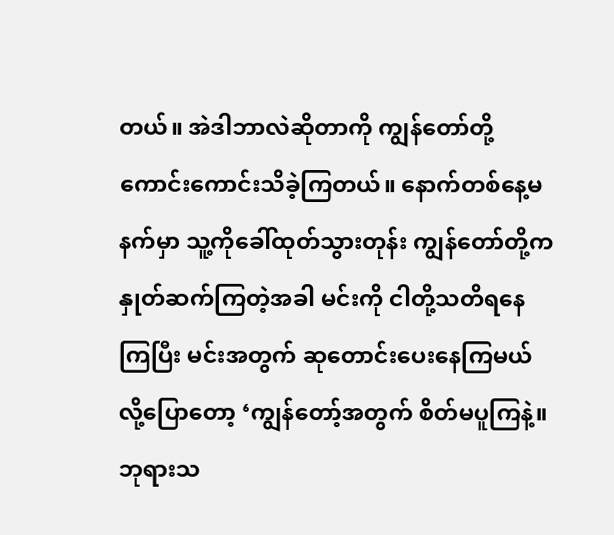တယ်။ အဲဒါဘာလဲဆိုတာကို ကျွန်တော်တို့ကောင်းကောင်းသိခဲ့ကြတယ်။ နောက်တစ်နေ့မနက်မှာ သူ့ကိုခေါ်ထုတ်သွားတုန်း ကျွန်တော်တို့ကနှုတ်ဆက်ကြတဲ့အခါ မင်းကို ငါတို့သတိရနေကြပြီး မင်းအတွက် ဆုတောင်းပေးနေကြမယ်လို့ပြောတော့ ‘ကျွန်တော့်အတွက် စိတ်မပူကြနဲ့။ ဘုရားသ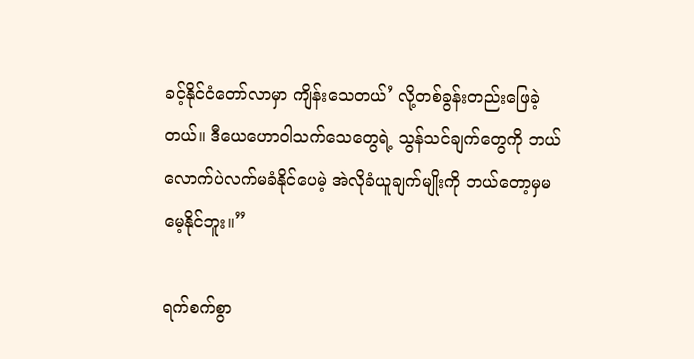ခင့်နိုင်ငံတော်လာမှာ ကျိန်းသေတယ်’ လို့တစ်ခွန်းတည်းဖြေခဲ့တယ်။ ဒီယေဟောဝါသက်သေတွေရဲ့ သွန်သင်ချက်တွေကို ဘယ်လောက်ပဲလက်မခံနိုင်ပေမဲ့ အဲလိုခံယူချက်မျိုးကို ဘယ်တော့မှမမေ့နိုင်ဘူး။”

ရက်စက်စွာ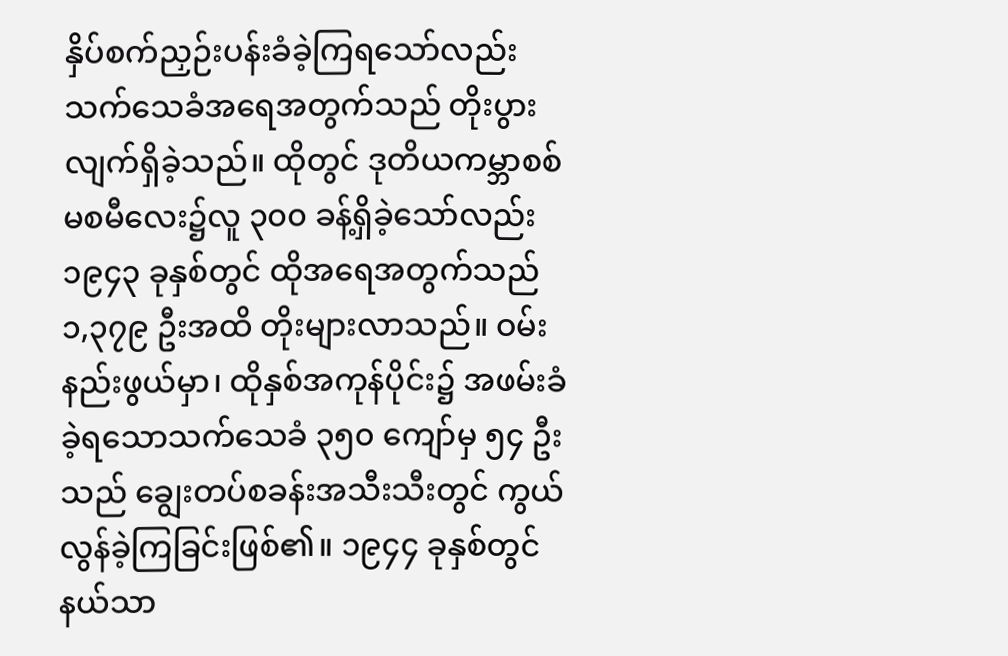နှိပ်စက်ညှဉ်းပန်းခံခဲ့ကြရသော်လည်း သက်သေခံအရေအတွက်သည် တိုးပွားလျက်ရှိခဲ့သည်။ ထိုတွင် ဒုတိယကမ္ဘာစစ်မစမီလေး၌လူ ၃၀၀ ခန့်ရှိခဲ့သော်လည်း ၁၉၄၃ ခုနှစ်တွင် ထိုအရေအတွက်သည် ၁,၃၇၉ ဦးအထိ တိုးများလာသည်။ ဝမ်းနည်းဖွယ်မှာ၊ ထိုနှစ်အကုန်ပိုင်း၌ အဖမ်းခံခဲ့ရသောသက်သေခံ ၃၅၀ ကျော်မှ ၅၄ ဦးသည် ချွေးတပ်စခန်းအသီးသီးတွင် ကွယ်လွန်ခဲ့ကြခြင်းဖြစ်၏။ ၁၉၄၄ ခုနှစ်တွင် နယ်သာ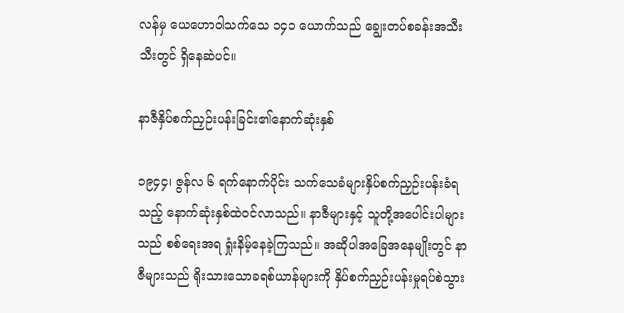လန်မှ ယေဟောဝါသက်သေ ၁၄၁ ယောက်သည် ချွေးတပ်စခန်းအသီးသီးတွင် ရှိနေဆဲပင်။

နာဇီနှိပ်စက်ညှဉ်းပန်းခြင်း၏နောက်ဆုံးနှစ်

၁၉၄၄၊ ဇွန်လ ၆ ရက်နောက်ပိုင်း သက်သေခံများနှိပ်စက်ညှဉ်းပန်းခံရသည့် နောက်ဆုံးနှစ်ထဲဝင်လာသည်။ နာဇီများနှင့် သူတို့အပေါင်းပါများသည် စစ်ရေးအရ ရှုံးနိမ့်နေခဲ့ကြသည်။ အဆိုပါအခြေအနေမျိုးတွင် နာဇီများသည် ရိုးသားသောခရစ်ယာန်များကို နှိပ်စက်ညှဉ်းပန်းမှုရပ်စဲသွား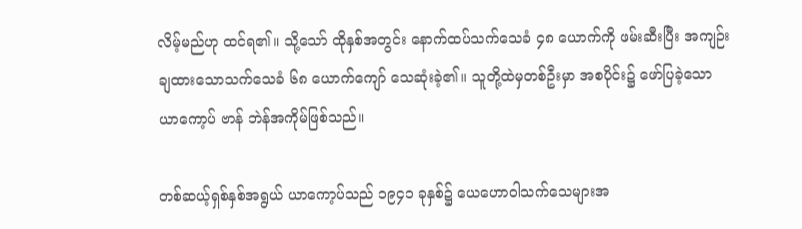လိမ့်မည်ဟု ထင်ရ၏။ သို့သော် ထိုနှစ်အတွင်း နောက်ထပ်သက်သေခံ ၄၈ ယောက်ကို ဖမ်းဆီးပြီး အကျဉ်းချထားသောသက်သေခံ ၆၈ ယောက်ကျော် သေဆုံးခဲ့၏။ သူတို့ထဲမှတစ်ဦးမှာ အစပိုင်း၌ ဖော်ပြခဲ့သော ယာကော့ပ် ဗာန် ဘဲန်အကိုမ်ဖြစ်သည်။

တစ်ဆယ့်ရှစ်နှစ်အရွယ် ယာကော့ပ်သည် ၁၉၄၁ ခုနှစ်၌ ယေဟောဝါသက်သေများအ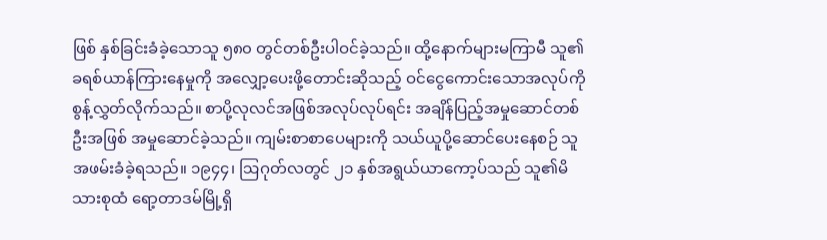ဖြစ် နှစ်ခြင်းခံခဲ့သောသူ ၅၈၀ တွင်တစ်ဦးပါဝင်ခဲ့သည်။ ထို့နောက်များမကြာမီ သူ၏ခရစ်ယာန်ကြားနေမှုကို အလျှော့ပေးဖို့တောင်းဆိုသည့် ဝင်ငွေကောင်းသောအလုပ်ကို စွန့်လွှတ်လိုက်သည်။ စာပို့လုလင်အဖြစ်အလုပ်လုပ်ရင်း အချိန်ပြည့်အမှုဆောင်တစ်ဦးအဖြစ် အမှုဆောင်ခဲ့သည်။ ကျမ်းစာစာပေများကို သယ်ယူပို့ဆောင်ပေးနေစဉ် သူအဖမ်းခံခဲ့ရသည်။ ၁၉၄၄၊ ဩဂုတ်လတွင် ၂၁ နှစ်အရွယ်ယာကော့ပ်သည် သူ၏မိသားစုထံ ရော့တာဒမ်မြို့ရှိ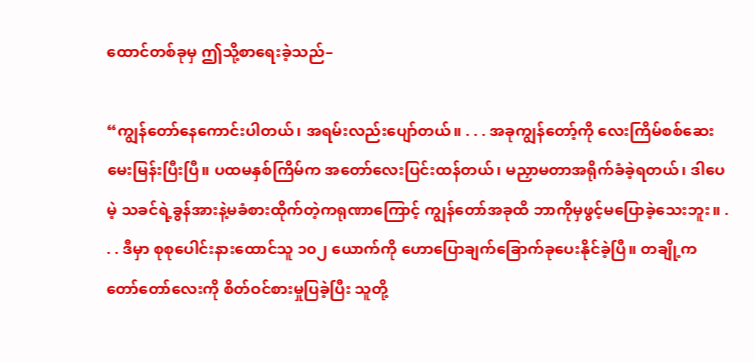ထောင်တစ်ခုမှ ဤသို့စာရေးခဲ့သည်–

“ကျွန်တော်နေကောင်းပါတယ်၊ အရမ်းလည်းပျော်တယ်။ . . . အခုကျွန်တော့်ကို လေးကြိမ်စစ်ဆေးမေးမြန်းပြီးပြီ။ ပထမနှစ်ကြိမ်က အတော်လေးပြင်းထန်တယ်၊ မညှာမတာအရိုက်ခံခဲ့ရတယ်၊ ဒါပေမဲ့ သခင်ရဲ့ခွန်အားနဲ့မခံစားထိုက်တဲ့ကရုဏာကြောင့် ကျွန်တော်အခုထိ ဘာကိုမှဖွင့်မပြောခဲ့သေးဘူး။ . . . ဒီမှာ စုစုပေါင်းနားထောင်သူ ၁၀၂ ယောက်ကို ဟောပြောချက်ခြောက်ခုပေးနိုင်ခဲ့ပြီ။ တချို့က တော်တော်လေးကို စိတ်ဝင်စားမှုပြခဲ့ပြီး သူတို့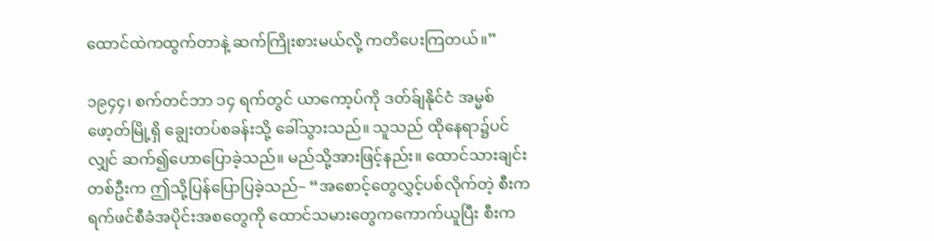ထောင်ထဲကထွက်တာနဲ့ ဆက်ကြိုးစားမယ်လို့ ကတိပေးကြတယ်။”

၁၉၄၄၊ စက်တင်ဘာ ၁၄ ရက်တွင် ယာကော့ပ်ကို ဒတ်ခ်ျနိုင်ငံ အမ္မစ်ဖော့တ်မြို့ရှိ ချွေးတပ်စခန်းသို့ ခေါ်သွားသည်။ သူသည် ထိုနေရာ၌ပင်လျှင် ဆက်၍ဟောပြောခဲ့သည်။ မည်သို့အားဖြင့်နည်း။ ထောင်သားချင်းတစ်ဦးက ဤသို့ပြန်ပြောပြခဲ့သည်– “အစောင့်တွေလွှင့်ပစ်လိုက်တဲ့ စီးကရက်ဖင်စီခံအပိုင်းအစတွေကို ထောင်သမားတွေကကောက်ယူပြီး စီးက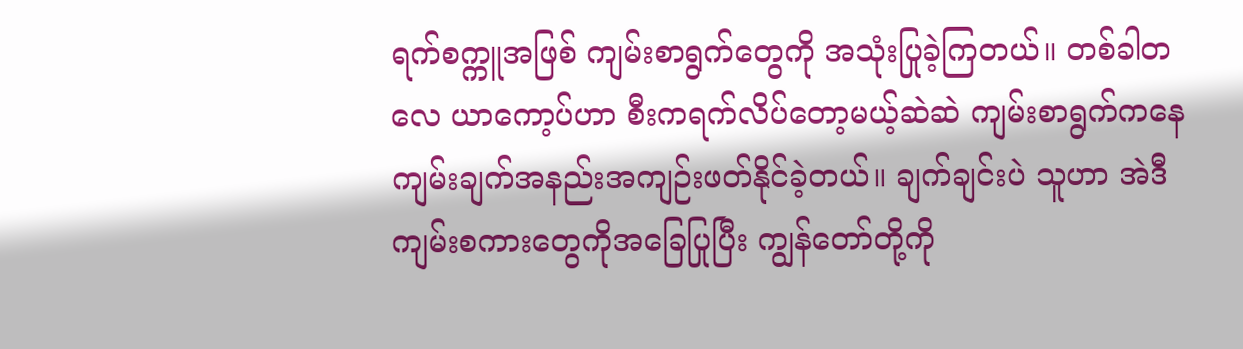ရက်စက္ကူအဖြစ် ကျမ်းစာရွက်တွေကို အသုံးပြုခဲ့ကြတယ်။ တစ်ခါတလေ ယာကော့ပ်ဟာ စီးကရက်လိပ်တော့မယ့်ဆဲဆဲ ကျမ်းစာရွက်ကနေ ကျမ်းချက်အနည်းအကျဉ်းဖတ်နိုင်ခဲ့တယ်။ ချက်ချင်းပဲ သူဟာ အဲဒီကျမ်းစကားတွေကိုအခြေပြုပြီး ကျွန်တော်တို့ကို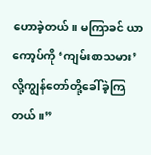ဟောခဲ့တယ်။ မကြာခင် ယာကော့ပ်ကို ‘ကျမ်းစာသမား’ လို့ကျွန်တော်တို့ခေါ်ခဲ့ကြတယ်။”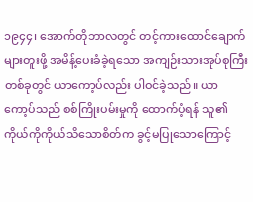၁၉၄၄၊ အောက်တိုဘာလတွင် တင့်ကားထောင်ချောက်များတူးဖို့ အမိန့်ပေးခံခဲ့ရသော အကျဉ်းသားအုပ်စုကြီးတစ်ခုတွင် ယာကော့ပ်လည်း ပါဝင်ခဲ့သည်။ ယာကော့ပ်သည် စစ်ကြိုးပမ်းမှုကို ထောက်ပံ့ရန် သူ၏ကိုယ်ကိုကိုယ်သိသောစိတ်က ခွင့်မပြုသောကြောင့်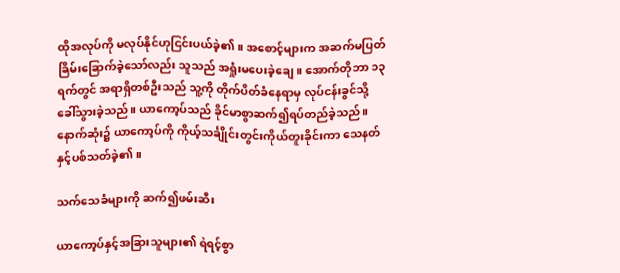ထိုအလုပ်ကို မလုပ်နိုင်ဟုငြင်းပယ်ခဲ့၏။ အစောင့်များက အဆက်မပြတ်ခြိမ်းခြောက်ခဲ့သော်လည်း သူသည် အရှုံးမပေးခဲ့ချေ။ အောက်တိုဘာ ၁၃ ရက်တွင် အရာရှိတစ်ဦးသည် သူ့ကို တိုက်ပိတ်ခံနေရာမှ လုပ်ငန်းခွင်သို့ ခေါ်သွားခဲ့သည်။ ယာကော့ပ်သည် ခိုင်မာစွာဆက်၍ရပ်တည်ခဲ့သည်။ နောက်ဆုံး၌ ယာကော့ပ်ကို ကိုယ့်သင်္ချိုင်းတွင်းကိုယ်တူးခိုင်းကာ သေနတ်နှင့်ပစ်သတ်ခဲ့၏။

သက်သေခံများကို ဆက်၍ဖမ်းဆီး

ယာကော့ပ်နှင့်အခြားသူများ၏ ရဲရင့်စွာ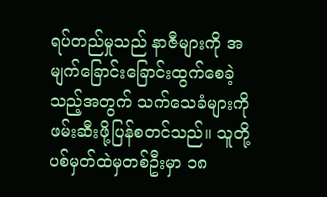ရပ်တည်မှုသည် နာဇီများကို အမျက်ခြောင်းခြောင်းထွက်စေခဲ့သည့်အတွက် သက်သေခံများကို ဖမ်းဆီးဖို့ပြန်စတင်သည်။ သူတို့ပစ်မှတ်ထဲမှတစ်ဦးမှာ ၁၈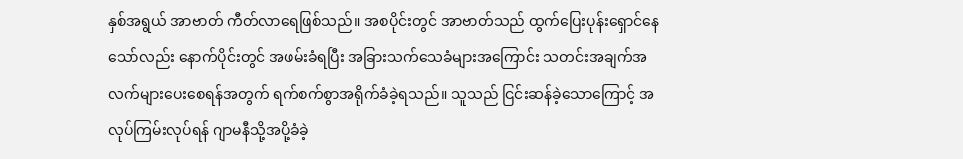နှစ်အရွယ် အာဗာတ် ကီတ်လာရေဖြစ်သည်။ အစပိုင်းတွင် အာဗာတ်သည် ထွက်ပြေးပုန်းရှောင်နေသော်လည်း နောက်ပိုင်းတွင် အဖမ်းခံရပြီး အခြားသက်သေခံများအကြောင်း သတင်းအချက်အလက်များပေးစေရန်အတွက် ရက်စက်စွာအရိုက်ခံခဲ့ရသည်။ သူသည် ငြင်းဆန်ခဲ့သောကြောင့် အလုပ်ကြမ်းလုပ်ရန် ဂျာမနီသို့အပို့ခံခဲ့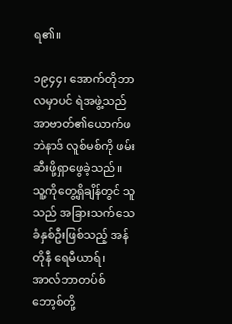ရ၏။

၁၉၄၄၊ အောက်တိုဘာလမှာပင် ရဲအဖွဲ့သည် အာဗာတ်၏ယောက်ဖ ဘဲနာဒ် လူစ်မစ်ကို ဖမ်းဆီးဖို့ရှာဖွေခဲ့သည်။ သူ့ကိုတွေ့ရှိချိန်တွင် သူသည် အခြားသက်သေခံနှစ်ဦးဖြစ်သည့် အန်တိုနီ ရေမီယာရ်၊ အာလ်ဘာတပ်စ် ဘော့စ်တို့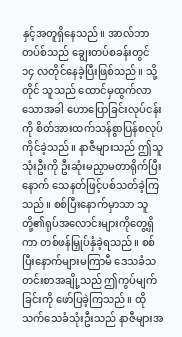နှင့်အတူရှိနေသည်။ အာလ်ဘာတပ်စ်သည် ချွေးတပ်စခန်းတွင် ၁၄ လတိုင်နေခဲ့ပြီးဖြစ်သည်။ သို့တိုင် သူသည် ထောင်မှထွက်လာသောအခါ ဟောပြောခြင်းလုပ်ငန်းကို စိတ်အားထက်သန်စွာပြန်စလုပ်ကိုင်ခဲ့သည်။ နာဇီများသည် ဤသူသုံးဦးကို ဦးဆုံးမညှာမတာရိုက်ပြီးနောက် သေနတ်ဖြင့်ပစ်သတ်ခဲ့ကြသည်။ စစ်ပြီးနောက်မှာသာ သူတို့၏ရုပ်အလောင်းများကိုတွေ့ရှိကာ တစ်ဖန်မြှုပ်နှံခဲ့ရသည်။ စစ်ပြီးနောက်များမကြာမီ ဒေသခံသတင်းစာအချို့သည် ဤကွပ်မျက်ခြင်းကို ဖော်ပြခဲ့ကြသည်။ ထိုသက်သေခံသုံးဦးသည် နာဇီများအ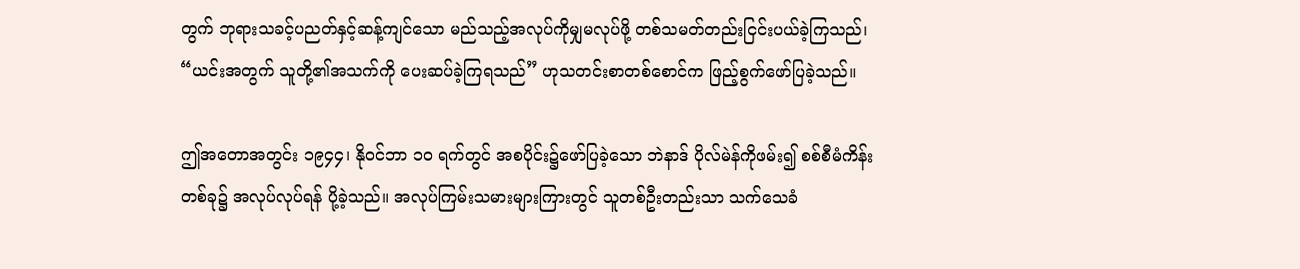တွက် ဘုရားသခင့်ပညတ်နှင့်ဆန့်ကျင်သော မည်သည့်အလုပ်ကိုမျှမလုပ်ဖို့ တစ်သမတ်တည်းငြင်းပယ်ခဲ့ကြသည်၊ “ယင်းအတွက် သူတို့၏အသက်ကို ပေးဆပ်ခဲ့ကြရသည်” ဟုသတင်းစာတစ်စောင်က ဖြည့်စွက်ဖော်ပြခဲ့သည်။

ဤအတောအတွင်း ၁၉၄၄၊ နိုဝင်ဘာ ၁၀ ရက်တွင် အစပိုင်း၌ဖော်ပြခဲ့သော ဘဲနာဒ် ပိုလ်မဲန်ကိုဖမ်း၍ စစ်စီမံကိန်းတစ်ခု၌ အလုပ်လုပ်ရန် ပို့ခဲ့သည်။ အလုပ်ကြမ်းသမားများကြားတွင် သူတစ်ဦးတည်းသာ သက်သေခံ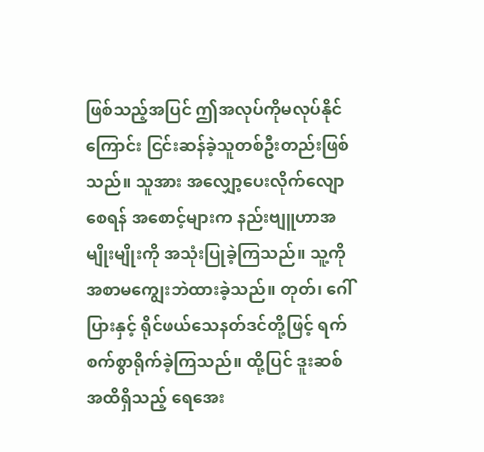ဖြစ်သည့်အပြင် ဤအလုပ်ကိုမလုပ်နိုင်ကြောင်း ငြင်းဆန်ခဲ့သူတစ်ဦးတည်းဖြစ်သည်။ သူအား အလျှော့ပေးလိုက်လျောစေရန် အစောင့်များက နည်းဗျူဟာအမျိုးမျိုးကို အသုံးပြုခဲ့ကြသည်။ သူ့ကို အစာမကျွေးဘဲထားခဲ့သည်။ တုတ်၊ ဂေါ်ပြားနှင့် ရိုင်ဖယ်သေနတ်ဒင်တို့ဖြင့် ရက်စက်စွာရိုက်ခဲ့ကြသည်။ ထို့ပြင် ဒူးဆစ်အထိရှိသည့် ရေအေး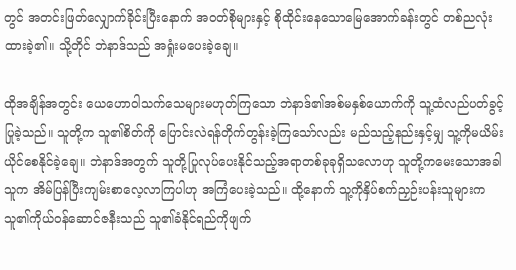တွင် အတင်းဖြတ်လျှောက်ခိုင်းပြီးနောက် အဝတ်စိုများနှင့် စိုထိုင်းနေသောမြေအောက်ခန်းတွင် တစ်ညလုံးထားခဲ့၏။ သို့တိုင် ဘဲနာဒ်သည် အရှုံးမပေးခဲ့ချေ။

ထိုအချိန်အတွင်း ယေဟောဝါသက်သေများမဟုတ်ကြသော ဘဲနာဒ်၏အစ်မနှစ်ယောက်ကို သူ့ထံလည်ပတ်ခွင့်ပြုခဲ့သည်။ သူတို့က သူ၏စိတ်ကို ပြောင်းလဲရန်တိုက်တွန်းခဲ့ကြသော်လည်း မည်သည့်နည်းနှင့်မျှ သူ့ကိုမယိမ်းယိုင်စေနိုင်ခဲ့ချေ။ ဘဲနာဒ်အတွက် သူတို့ပြုလုပ်ပေးနိုင်သည့်အရာတစ်ခုခုရှိသလောဟု သူတို့ကမေးသောအခါ သူက အိမ်ပြန်ပြီးကျမ်းစာလေ့လာကြပါဟု အကြံပေးခဲ့သည်။ ထို့နောက် သူ့ကိုနှိပ်စက်ညှဉ်းပန်းသူများက သူ၏ကိုယ်ဝန်ဆောင်ဇနီးသည် သူ၏ခံနိုင်ရည်ကိုဖျက်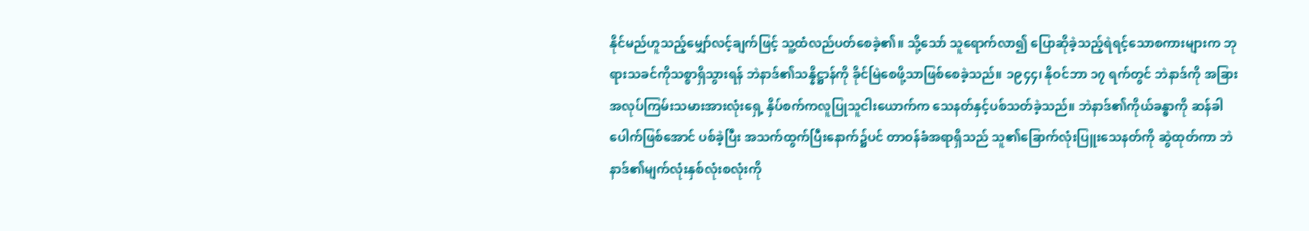နိုင်မည်ဟူသည့်မျှော်လင့်ချက်ဖြင့် သူ့ထံလည်ပတ်စေခဲ့၏။ သို့သော် သူရောက်လာ၍ ပြောဆိုခဲ့သည့်ရဲရင့်သောစကားများက ဘုရားသခင်ကိုသစ္စာရှိသွားရန် ဘဲနာဒ်၏သန္နိဋ္ဌာန်ကို ခိုင်မြဲစေဖို့သာဖြစ်စေခဲ့သည်။ ၁၉၄၄၊ နိုဝင်ဘာ ၁၇ ရက်တွင် ဘဲနာဒ်ကို အခြားအလုပ်ကြမ်းသမားအားလုံးရှေ့ နှိပ်စက်ကလူပြုသူငါးယောက်က သေနတ်နှင့်ပစ်သတ်ခဲ့သည်။ ဘဲနာဒ်၏ကိုယ်ခန္ဓာကို ဆန်ခါပေါက်ဖြစ်အောင် ပစ်ခဲ့ပြီး အသက်ထွက်ပြီးနောက်၌ပင် တာဝန်ခံအရာရှိသည် သူ၏ခြောက်လုံးပြူးသေနတ်ကို ဆွဲထုတ်ကာ ဘဲနာဒ်၏မျက်လုံးနှစ်လုံးစလုံးကို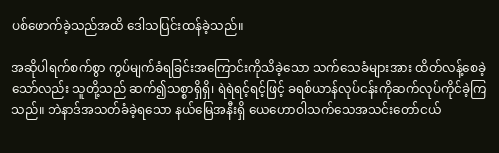ပစ်ဖောက်ခဲ့သည်အထိ ဒေါသပြင်းထန်ခဲ့သည်။

အဆိုပါရက်စက်စွာ ကွပ်မျက်ခံရခြင်းအကြောင်းကိုသိခဲ့သော သက်သေခံများအား ထိတ်လန့်စေခဲ့သော်လည်း သူတို့သည် ဆက်၍သစ္စာရှိရှိ၊ ရဲရဲရင့်ရင့်ဖြင့် ခရစ်ယာန်လုပ်ငန်းကိုဆက်လုပ်ကိုင်ခဲ့ကြသည်။ ဘဲနာဒ်အသတ်ခံခဲ့ရသော နယ်မြေအနီးရှိ ယေဟောဝါသက်သေအသင်းတော်ငယ်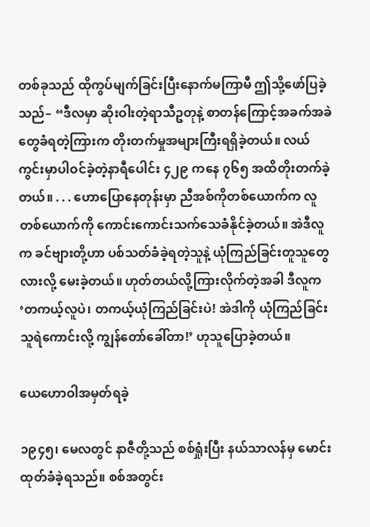တစ်ခုသည် ထိုကွပ်မျက်ခြင်းပြီးနောက်မကြာမီ ဤသို့ဖော်ပြခဲ့သည်– “ဒီလမှာ ဆိုးဝါးတဲ့ရာသီဥတုနဲ့ စာတန်ကြောင့်အခက်အခဲတွေခံရတဲ့ကြားက တိုးတက်မှုအများကြီးရရှိခဲ့တယ်။ လယ်ကွင်းမှာပါဝင်ခဲ့တဲ့နာရီပေါင်း ၄၂၉ ကနေ ၇၆၅ အထိတိုးတက်ခဲ့တယ်။ . . . ဟောပြောနေတုန်းမှာ ညီအစ်ကိုတစ်ယောက်က လူတစ်ယောက်ကို ကောင်းကောင်းသက်သေခံနိုင်ခဲ့တယ်။ အဲဒီလူက ခင်ဗျားတို့ဟာ ပစ်သတ်ခံခဲ့ရတဲ့သူနဲ့ ယုံကြည်ခြင်းတူသူတွေလားလို့ မေးခဲ့တယ်။ ဟုတ်တယ်လို့ကြားလိုက်တဲ့အခါ ဒီလူက ‘တကယ့်လူပဲ၊ တကယ့်ယုံကြည်ခြင်းပဲ! အဲဒါကို ယုံကြည်ခြင်းသူရဲကောင်းလို့ ကျွန်တော်ခေါ်တာ!’ ဟုသူပြောခဲ့တယ်။

ယေဟောဝါအမှတ်ရခဲ့

၁၉၄၅၊ မေလတွင် နာဇီတို့သည် စစ်ရှုံးပြီး နယ်သာလန်မှ မောင်းထုတ်ခံခဲ့ရသည်။ စစ်အတွင်း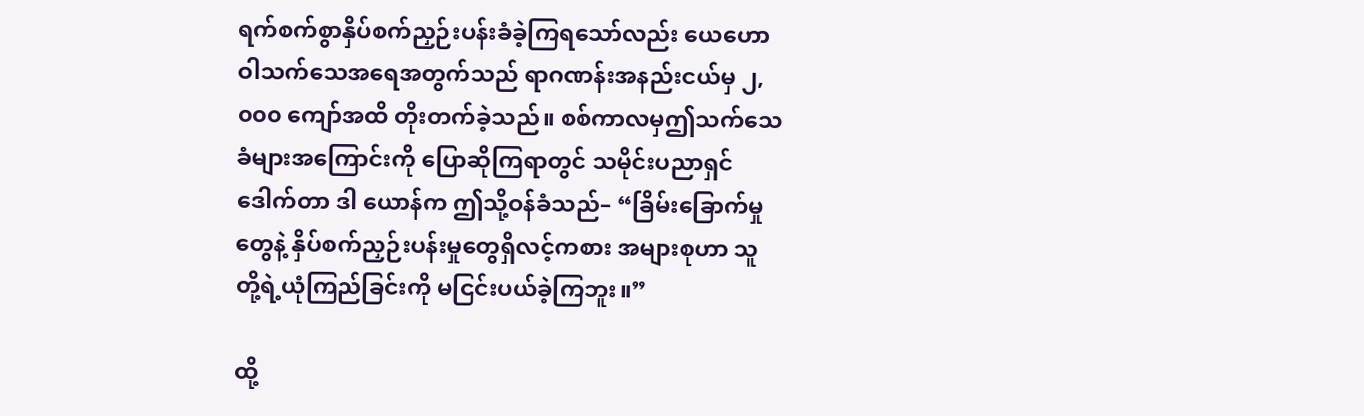ရက်စက်စွာနှိပ်စက်ညှဉ်းပန်းခံခဲ့ကြရသော်လည်း ယေဟောဝါသက်သေအရေအတွက်သည် ရာဂဏန်းအနည်းငယ်မှ ၂,၀၀၀ ကျော်အထိ တိုးတက်ခဲ့သည်။ စစ်ကာလမှဤသက်သေခံများအကြောင်းကို ပြောဆိုကြရာတွင် သမိုင်းပညာရှင် ဒေါက်တာ ဒါ ယောန်က ဤသို့ဝန်ခံသည်– “ခြိမ်းခြောက်မှုတွေနဲ့ နှိပ်စက်ညှဉ်းပန်းမှုတွေရှိလင့်ကစား အများစုဟာ သူတို့ရဲ့ယုံကြည်ခြင်းကို မငြင်းပယ်ခဲ့ကြဘူး။”

ထို့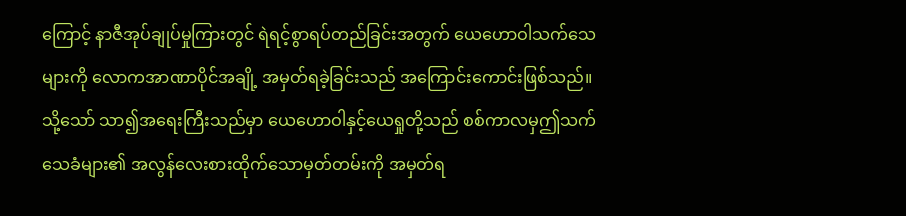ကြောင့် နာဇီအုပ်ချုပ်မှုကြားတွင် ရဲရင့်စွာရပ်တည်ခြင်းအတွက် ယေဟောဝါသက်သေများကို လောကအာဏာပိုင်အချို့ အမှတ်ရခဲ့ခြင်းသည် အကြောင်းကောင်းဖြစ်သည်။ သို့သော် သာ၍အရေးကြီးသည်မှာ ယေဟောဝါနှင့်ယေရှုတို့သည် စစ်ကာလမှဤသက်သေခံများ၏ အလွန်လေးစားထိုက်သောမှတ်တမ်းကို အမှတ်ရ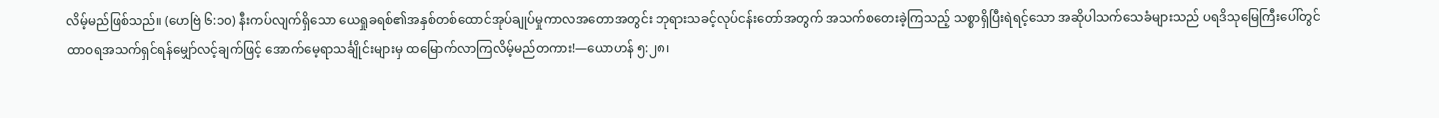လိမ့်မည်ဖြစ်သည်။ (ဟေဗြဲ ၆:၁၀) နီးကပ်လျက်ရှိသော ယေရှုခရစ်၏အနှစ်တစ်ထောင်အုပ်ချုပ်မှုကာလအတောအတွင်း ဘုရားသခင့်လုပ်ငန်းတော်အတွက် အသက်စတေးခဲ့ကြသည့် သစ္စာရှိပြီးရဲရင့်သော အဆိုပါသက်သေခံများသည် ပရဒိသုမြေကြီးပေါ်တွင် ထာဝရအသက်ရှင်ရန်မျှော်လင့်ချက်ဖြင့် အောက်မေ့ရာသင်္ချိုင်းများမှ ထမြောက်လာကြလိမ့်မည်တကား!—ယောဟန် ၅:၂၈၊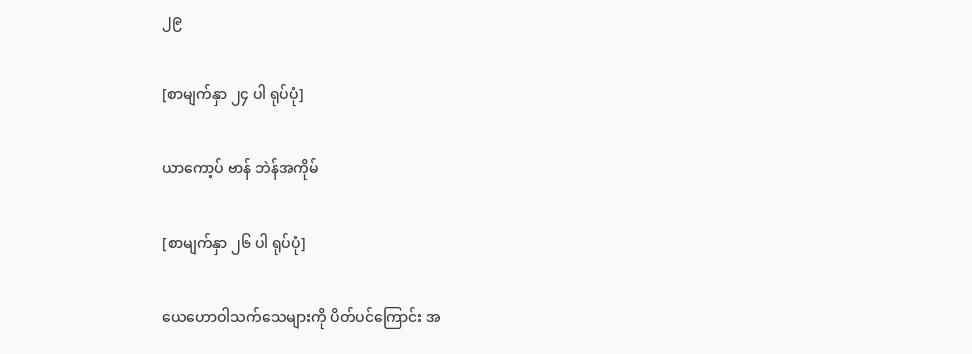၂၉

[စာမျက်နှာ ၂၄ ပါ ရုပ်ပုံ]

ယာကော့ပ် ဗာန် ဘဲန်အကိုမ်

[စာမျက်နှာ ၂၆ ပါ ရုပ်ပုံ]

ယေဟောဝါသက်သေများကို ပိတ်ပင်ကြောင်း အ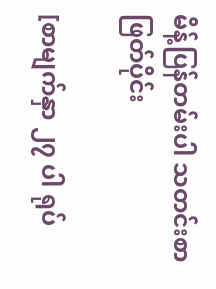မိန့်ပြန်တမ်းပါ သတင်းစာဖြတ်ပိုင်း

[စာမျက်နှာ ၂၇ ပါ ရုပ်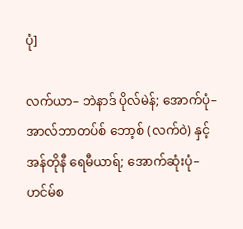ပုံ]

လက်ယာ– ဘဲနာဒ် ပိုလ်မဲန်; အောက်ပုံ– အာလ်ဘာတပ်စ် ဘော့စ် (လက်ဝဲ) နှင့် အန်တိုနီ ရေမီယာရ်; အောက်ဆုံးပုံ– ဟင်မ်စ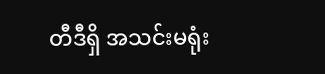တီဒီရှိ အသင်းမရုံး